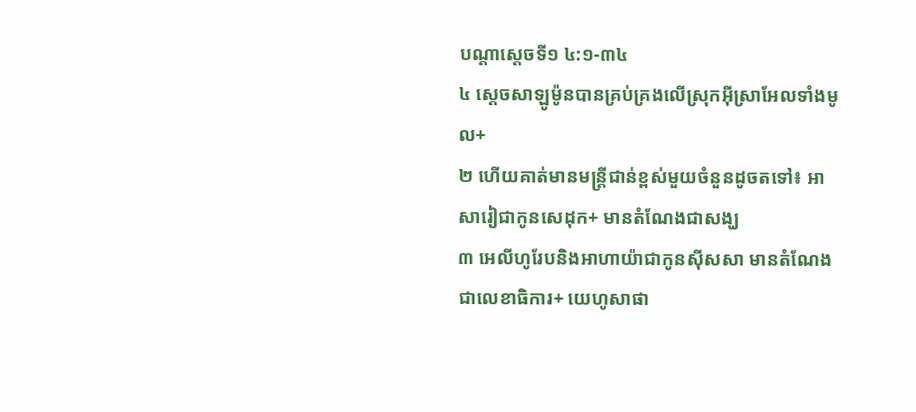បណ្ដាស្ដេចទី១ ៤:១-៣៤
៤ ស្ដេចសាឡូម៉ូនបានគ្រប់គ្រងលើស្រុកអ៊ីស្រាអែលទាំងមូល+
២ ហើយគាត់មានមន្ត្រីជាន់ខ្ពស់មួយចំនួនដូចតទៅ៖ អាសារៀជាកូនសេដុក+ មានតំណែងជាសង្ឃ
៣ អេលីហូរែបនិងអាហាយ៉ាជាកូនស៊ីសសា មានតំណែងជាលេខាធិការ+ យេហូសាផា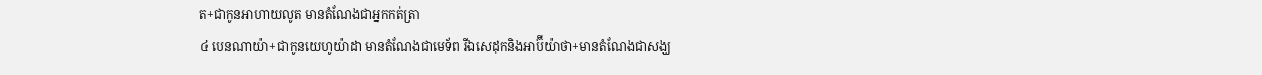ត+ជាកូនអាហាយលូត មានតំណែងជាអ្នកកត់ត្រា
៤ បេនណាយ៉ា+ជាកូនយេហូយ៉ាដា មានតំណែងជាមេទ័ព រីឯសេដុកនិងអាប៊ីយ៉ាថា+មានតំណែងជាសង្ឃ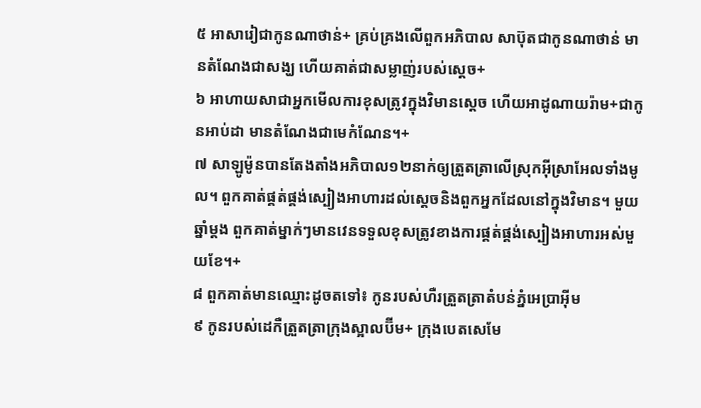៥ អាសារៀជាកូនណាថាន់+ គ្រប់គ្រងលើពួកអភិបាល សាប៊ុតជាកូនណាថាន់ មានតំណែងជាសង្ឃ ហើយគាត់ជាសម្លាញ់របស់ស្ដេច+
៦ អាហាយសាជាអ្នកមើលការខុសត្រូវក្នុងវិមានស្ដេច ហើយអាដូណាយរ៉ាម+ជាកូនអាប់ដា មានតំណែងជាមេកំណែន។+
៧ សាឡូម៉ូនបានតែងតាំងអភិបាល១២នាក់ឲ្យត្រួតត្រាលើស្រុកអ៊ីស្រាអែលទាំងមូល។ ពួកគាត់ផ្គត់ផ្គង់ស្បៀងអាហារដល់ស្ដេចនិងពួកអ្នកដែលនៅក្នុងវិមាន។ មួយឆ្នាំម្ដង ពួកគាត់ម្នាក់ៗមានវេនទទួលខុសត្រូវខាងការផ្គត់ផ្គង់ស្បៀងអាហារអស់មួយខែ។+
៨ ពួកគាត់មានឈ្មោះដូចតទៅ៖ កូនរបស់ហឺរត្រួតត្រាតំបន់ភ្នំអេប្រាអ៊ីម
៩ កូនរបស់ដេកឺត្រួតត្រាក្រុងស្អាលប៊ីម+ ក្រុងបេតសេមែ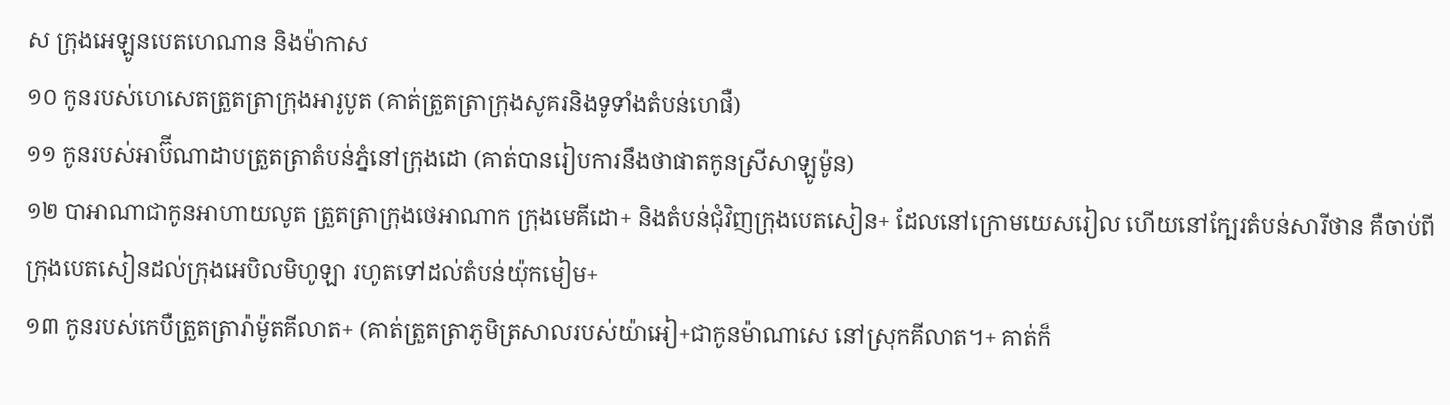ស ក្រុងអេឡូនបេតហេណាន និងម៉ាកាស
១០ កូនរបស់ហេសេតត្រួតត្រាក្រុងអារូបូត (គាត់ត្រួតត្រាក្រុងសូគរនិងទូទាំងតំបន់ហេផឺ)
១១ កូនរបស់អាប៊ីណាដាបត្រួតត្រាតំបន់ភ្នំនៅក្រុងដោ (គាត់បានរៀបការនឹងថាផាតកូនស្រីសាឡូម៉ូន)
១២ បាអាណាជាកូនអាហាយលូត ត្រួតត្រាក្រុងថេអាណាក ក្រុងមេគីដោ+ និងតំបន់ជុំវិញក្រុងបេតសៀន+ ដែលនៅក្រោមយេសរៀល ហើយនៅក្បែរតំបន់សារីថាន គឺចាប់ពីក្រុងបេតសៀនដល់ក្រុងអេបិលមិហូឡា រហូតទៅដល់តំបន់យ៉ុកមៀម+
១៣ កូនរបស់កេបឺត្រួតត្រារ៉ាម៉ូតគីលាត+ (គាត់ត្រួតត្រាភូមិត្រសាលរបស់យ៉ាអៀ+ជាកូនម៉ាណាសេ នៅស្រុកគីលាត។+ គាត់ក៏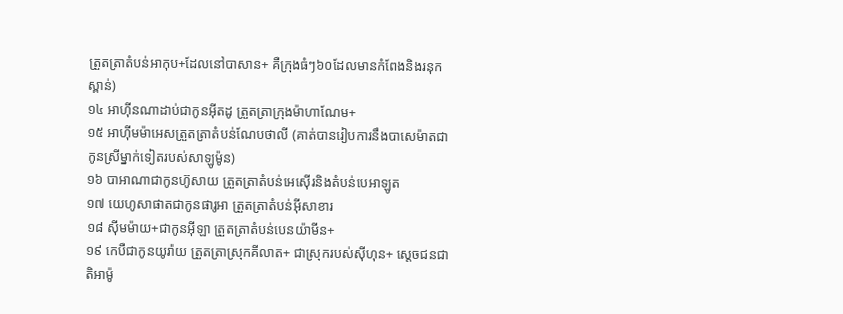ត្រួតត្រាតំបន់អាកុប+ដែលនៅបាសាន+ គឺក្រុងធំៗ៦០ដែលមានកំពែងនិងរនុកស្ពាន់)
១៤ អាហ៊ីនណាដាប់ជាកូនអ៊ីតដូ ត្រួតត្រាក្រុងម៉ាហាណែម+
១៥ អាហ៊ីមម៉ាអេសត្រួតត្រាតំបន់ណែបថាលី (គាត់បានរៀបការនឹងបាសេម៉ាតជាកូនស្រីម្នាក់ទៀតរបស់សាឡូម៉ូន)
១៦ បាអាណាជាកូនហ៊ូសាយ ត្រួតត្រាតំបន់អេស៊ើរនិងតំបន់បេអាឡូត
១៧ យេហូសាផាតជាកូនផារូអា ត្រួតត្រាតំបន់អ៊ីសាខារ
១៨ ស៊ីមម៉ាយ+ជាកូនអ៊ីឡា ត្រួតត្រាតំបន់បេនយ៉ាមីន+
១៩ កេបឺជាកូនយូរ៉ាយ ត្រួតត្រាស្រុកគីលាត+ ជាស្រុករបស់ស៊ីហុន+ ស្ដេចជនជាតិអាម៉ូ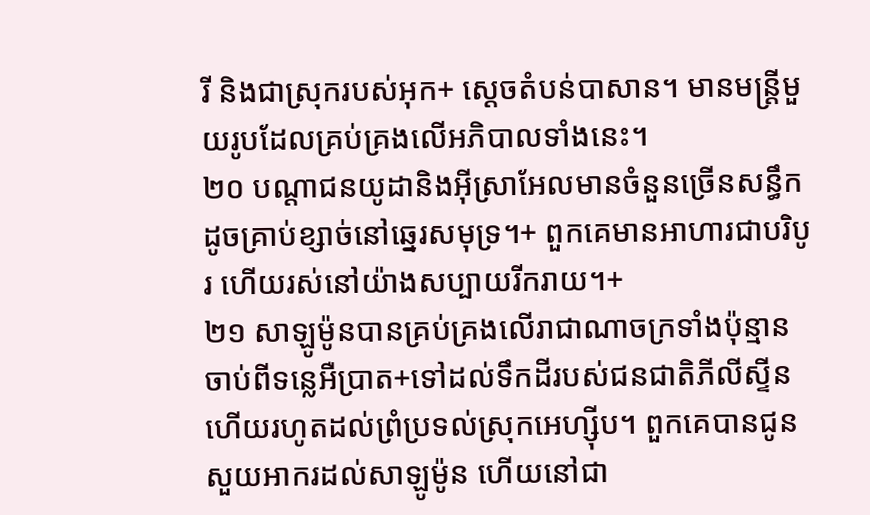រី និងជាស្រុករបស់អុក+ ស្ដេចតំបន់បាសាន។ មានមន្ត្រីមួយរូបដែលគ្រប់គ្រងលើអភិបាលទាំងនេះ។
២០ បណ្ដាជនយូដានិងអ៊ីស្រាអែលមានចំនួនច្រើនសន្ធឹកដូចគ្រាប់ខ្សាច់នៅឆ្នេរសមុទ្រ។+ ពួកគេមានអាហារជាបរិបូរ ហើយរស់នៅយ៉ាងសប្បាយរីករាយ។+
២១ សាឡូម៉ូនបានគ្រប់គ្រងលើរាជាណាចក្រទាំងប៉ុន្មាន ចាប់ពីទន្លេអឺប្រាត+ទៅដល់ទឹកដីរបស់ជនជាតិភីលីស្ទីន ហើយរហូតដល់ព្រំប្រទល់ស្រុកអេហ្ស៊ីប។ ពួកគេបានជូនសួយអាករដល់សាឡូម៉ូន ហើយនៅជា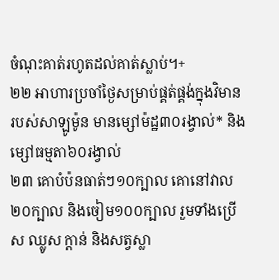ចំណុះគាត់រហូតដល់គាត់ស្លាប់។+
២២ អាហារប្រចាំថ្ងៃសម្រាប់ផ្គត់ផ្គង់ក្នុងវិមានរបស់សាឡូម៉ូន មានម្សៅម៉ដ្ឋ៣០រង្វាល់* និងម្សៅធម្មតា៦០រង្វាល់
២៣ គោបំប៉នធាត់ៗ១០ក្បាល គោនៅវាល២០ក្បាល និងចៀម១០០ក្បាល រួមទាំងប្រើស ឈ្លូស ក្ដាន់ និងសត្វស្លា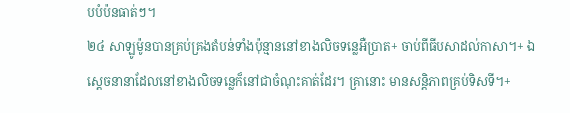បបំប៉នធាត់ៗ។
២៤ សាឡូម៉ូនបានគ្រប់គ្រងតំបន់ទាំងប៉ុន្មាននៅខាងលិចទន្លេអឺប្រាត+ ចាប់ពីធីបសាដល់កាសា។+ ឯស្ដេចនានាដែលនៅខាងលិចទន្លេក៏នៅជាចំណុះគាត់ដែរ។ គ្រានោះ មានសន្តិភាពគ្រប់ទិសទី។+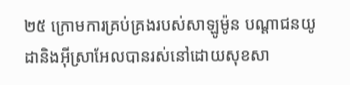២៥ ក្រោមការគ្រប់គ្រងរបស់សាឡូម៉ូន បណ្ដាជនយូដានិងអ៊ីស្រាអែលបានរស់នៅដោយសុខសា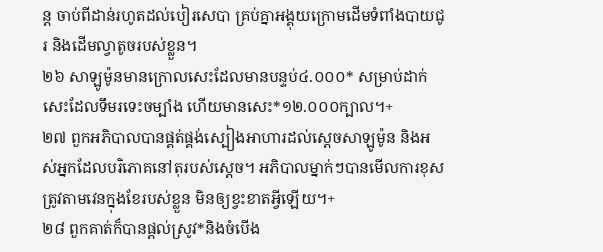ន្ត ចាប់ពីដាន់រហូតដល់បៀរសេបា គ្រប់គ្នាអង្គុយក្រោមដើមទំពាំងបាយជូរ និងដើមល្វាតូចរបស់ខ្លួន។
២៦ សាឡូម៉ូនមានក្រោលសេះដែលមានបន្ទប់៤.០០០* សម្រាប់ដាក់សេះដែលទឹមរទេះចម្បាំង ហើយមានសេះ*១២.០០០ក្បាល។+
២៧ ពួកអភិបាលបានផ្គត់ផ្គង់ស្បៀងអាហារដល់ស្ដេចសាឡូម៉ូន និងអស់អ្នកដែលបរិភោគនៅតុរបស់ស្ដេច។ អភិបាលម្នាក់ៗបានមើលការខុសត្រូវតាមវេនក្នុងខែរបស់ខ្លួន មិនឲ្យខ្វះខាតអ្វីឡើយ។+
២៨ ពួកគាត់ក៏បានផ្ដល់ស្រូវ*និងចំបើង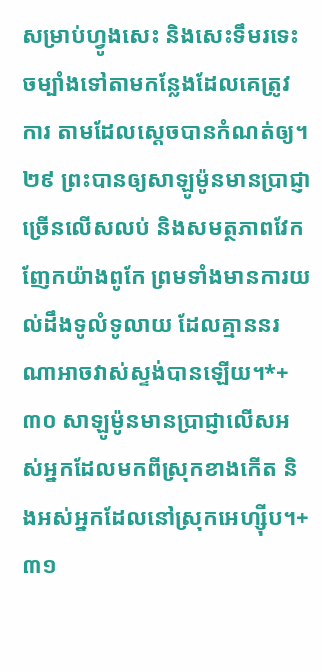សម្រាប់ហ្វូងសេះ និងសេះទឹមរទេះចម្បាំងទៅតាមកន្លែងដែលគេត្រូវការ តាមដែលស្ដេចបានកំណត់ឲ្យ។
២៩ ព្រះបានឲ្យសាឡូម៉ូនមានប្រាជ្ញាច្រើនលើសលប់ និងសមត្ថភាពវែកញែកយ៉ាងពូកែ ព្រមទាំងមានការយល់ដឹងទូលំទូលាយ ដែលគ្មាននរណាអាចវាស់ស្ទង់បានឡើយ។*+
៣០ សាឡូម៉ូនមានប្រាជ្ញាលើសអស់អ្នកដែលមកពីស្រុកខាងកើត និងអស់អ្នកដែលនៅស្រុកអេហ្ស៊ីប។+
៣១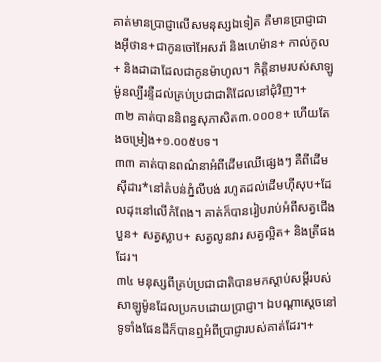គាត់មានប្រាជ្ញាលើសមនុស្សឯទៀត គឺមានប្រាជ្ញាជាងអ៊ីថាន+ជាកូនចៅអែសរ៉ា និងហេម៉ាន+ កាល់កូល+ និងដាដាដែលជាកូនម៉ាហូល។ កិត្តិនាមរបស់សាឡូម៉ូនល្បីរន្ទឺដល់គ្រប់ប្រជាជាតិដែលនៅជុំវិញ។+
៣២ គាត់បាននិពន្ធសុភាសិត៣.០០០ខ+ ហើយតែងចម្រៀង+១.០០៥បទ។
៣៣ គាត់បានពណ៌នាអំពីដើមឈើផ្សេងៗ គឺពីដើមស៊ីដារ*នៅតំបន់ភ្នំលីបង់ រហូតដល់ដើមហ៊ីសុប+ដែលដុះនៅលើកំពែង។ គាត់ក៏បានរៀបរាប់អំពីសត្វជើងបួន+ សត្វស្លាប+ សត្វលូនវារ សត្វល្អិត+ និងត្រីផងដែរ។
៣៤ មនុស្សពីគ្រប់ប្រជាជាតិបានមកស្ដាប់សម្ដីរបស់សាឡូម៉ូនដែលប្រកបដោយប្រាជ្ញា។ ឯបណ្ដាស្ដេចនៅទូទាំងផែនដីក៏បានឮអំពីប្រាជ្ញារបស់គាត់ដែរ។+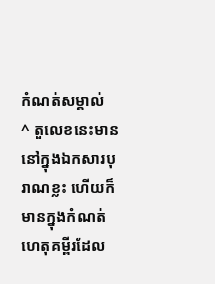កំណត់សម្គាល់
^ តួលេខនេះមាននៅក្នុងឯកសារបុរាណខ្លះ ហើយក៏មានក្នុងកំណត់ហេតុគម្ពីរដែល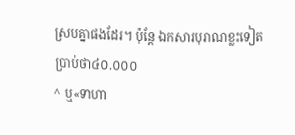ស្របគ្នាផងដែរ។ ប៉ុន្តែ ឯកសារបុរាណខ្លះទៀតប្រាប់ថា៤០.០០០
^ ឬ«ទាហា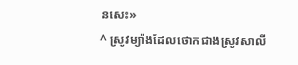នសេះ»
^ ស្រូវម្យ៉ាងដែលថោកជាងស្រូវសាលី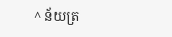^ ន័យត្រ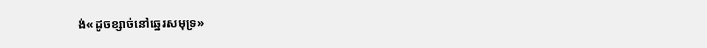ង់«ដូចខ្សាច់នៅឆ្នេរសមុទ្រ»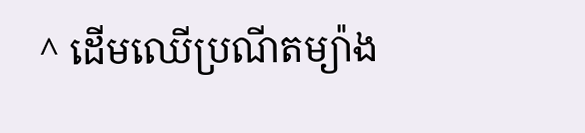^ ដើមឈើប្រណីតម្យ៉ាង